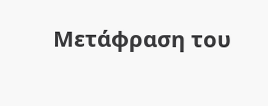Μετάφραση του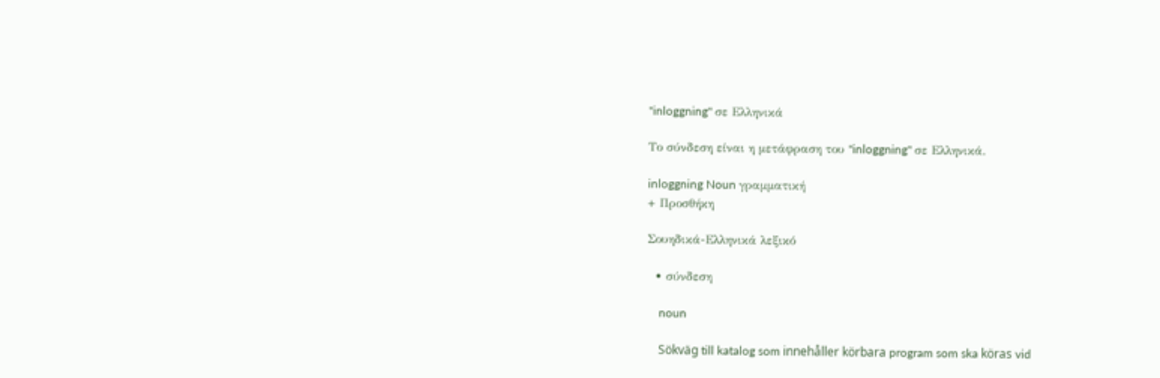"inloggning" σε Ελληνικά

Το σύνδεση είναι η μετάφραση του "inloggning" σε Ελληνικά.

inloggning Noun γραμματική
+ Προσθήκη

Σουηδικά-Ελληνικά λεξικό

  • σύνδεση

    noun

    Sökväg till katalog som innehåller körbara program som ska köras vid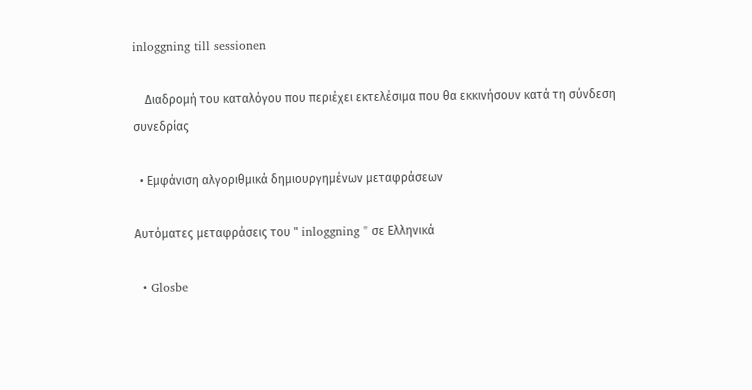inloggning till sessionen

    Διαδρομή του καταλόγου που περιέχει εκτελέσιμα που θα εκκινήσουν κατά τη σύνδεση συνεδρίας

  • Εμφάνιση αλγοριθμικά δημιουργημένων μεταφράσεων

Αυτόματες μεταφράσεις του " inloggning " σε Ελληνικά

  • Glosbe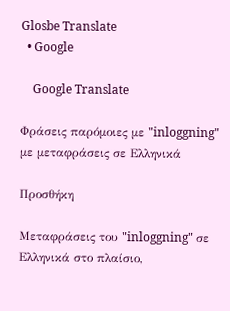Glosbe Translate
  • Google

    Google Translate

Φράσεις παρόμοιες με "inloggning" με μεταφράσεις σε Ελληνικά

Προσθήκη

Μεταφράσεις του "inloggning" σε Ελληνικά στο πλαίσιο,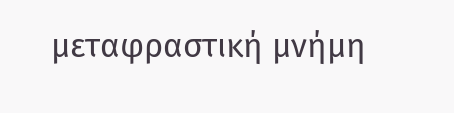μεταφραστική μνήμη